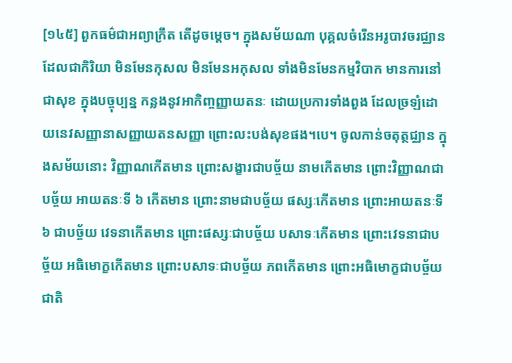[១៤៥] ពួកធម៌ជាអព្យាក្រឹត តើដូចម្តេច។ ក្នុងសម័យណា បុគ្គលចំរើនអរូបាវចរជ្ឈាន ដែលជាកិរិយា មិនមែនកុសល មិនមែនអកុសល ទាំងមិនមែនកម្មវិបាក មានការនៅជាសុខ ក្នុងបច្ចុប្បន្ន កន្លងនូវអាកិញ្ចញ្ញាយតនៈ ដោយប្រការទាំងពួង ដែលច្រឡំដោយនេវសញ្ញានាសញ្ញាយតនសញ្ញា ព្រោះលះបង់សុខផង។បេ។ ចូលកាន់ចតុត្ថជ្ឈាន ក្នុងសម័យនោះ វិញ្ញាណកើតមាន ព្រោះសង្ខារជាបច្ច័យ នាមកើតមាន ព្រោះវិញ្ញាណជាបច្ច័យ អាយតនៈទី ៦ កើតមាន ព្រោះនាមជាបច្ច័យ ផស្សៈកើតមាន ព្រោះអាយតនៈទី ៦ ជាបច្ច័យ វេទនាកើតមាន ព្រោះផស្សៈជាបច្ច័យ បសាទៈកើតមាន ព្រោះវេទនាជាបច្ច័យ អធិមោក្ខកើតមាន ព្រោះបសាទៈជាបច្ច័យ ភពកើតមាន ព្រោះអធិមោក្ខជាបច្ច័យ ជាតិ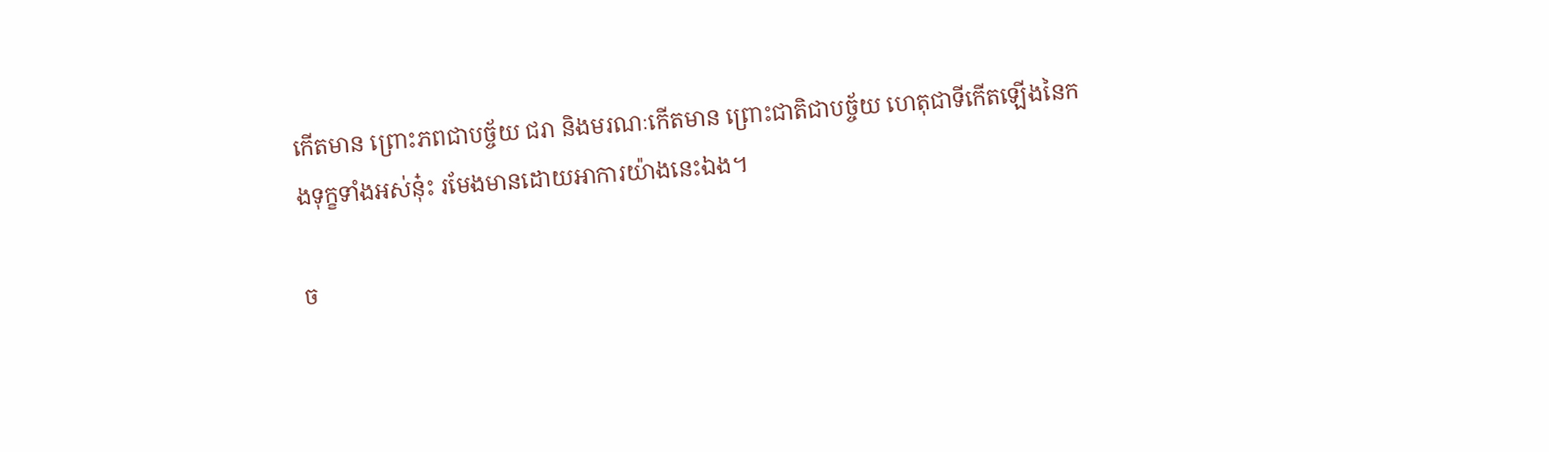កើតមាន ព្រោះភពជាបច្ច័យ ជរា និងមរណៈកើតមាន ព្រោះជាតិជាបច្ច័យ ហេតុជាទីកើតឡើងនៃកងទុក្ខទាំងអស់នុ៎ះ រមែងមានដោយអាការយ៉ាងនេះឯង។

ច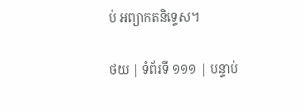ប់ អព្យាកតនិទ្ទេស។

ថយ | ទំព័រទី ១១១ | បន្ទាប់